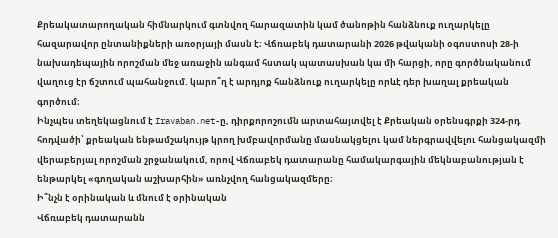Քրեակատարողական հիմնարկում գտնվող հարազատին կամ ծանոթին հանձնուք ուղարկելը հազարավոր ընտանիքների առօրյայի մասն է։ Վճռաբեկ դատարանի 2026 թվականի օգոստոսի 28-ի նախադեպային որոշման մեջ առաջին անգամ հստակ պատասխան կա մի հարցի, որը գործնականում վաղուց էր ճշտում պահանջում. կարո՞ղ է արդյոք հանձնուք ուղարկելը որևէ դեր խաղալ քրեական գործում։
Ինչպես տեղեկացնում է Iravaban.net-ը, դիրքորոշումն արտահայտվել է Քրեական օրենսգրքի 324-րդ հոդվածի՝ քրեական ենթամշակույթ կրող խմբավորմանը մասնակցելու կամ ներգրավվելու հանցակազմի վերաբերյալ որոշման շրջանակում, որով Վճռաբեկ դատարանը համակարգային մեկնաբանության է ենթարկել «գողական աշխարհին» առնչվող հանցակազմերը։
Ի՞նչն է օրինական և մնում է օրինական
Վճռաբեկ դատարանն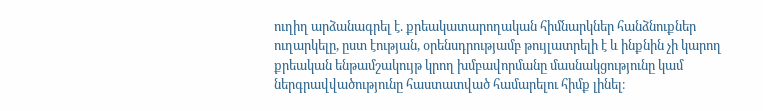ուղիղ արձանագրել է. քրեակատարողական հիմնարկներ հանձնուքներ ուղարկելը, ըստ էության, օրենսդրությամբ թույլատրելի է և ինքնին չի կարող քրեական ենթամշակույթ կրող խմբավորմանը մասնակցությունը կամ ներգրավվածությունը հաստատված համարելու հիմք լինել։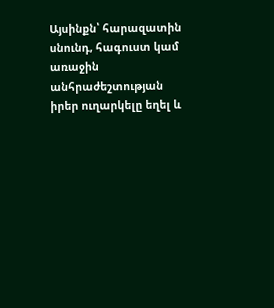Այսինքն՝ հարազատին սնունդ, հագուստ կամ առաջին անհրաժեշտության իրեր ուղարկելը եղել և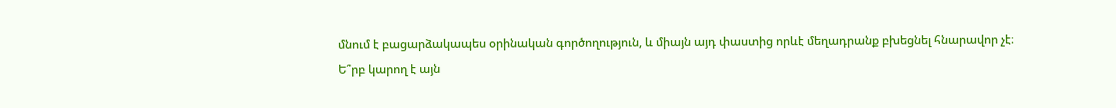մնում է բացարձակապես օրինական գործողություն, և միայն այդ փաստից որևէ մեղադրանք բխեցնել հնարավոր չէ։
Ե՞րբ կարող է այն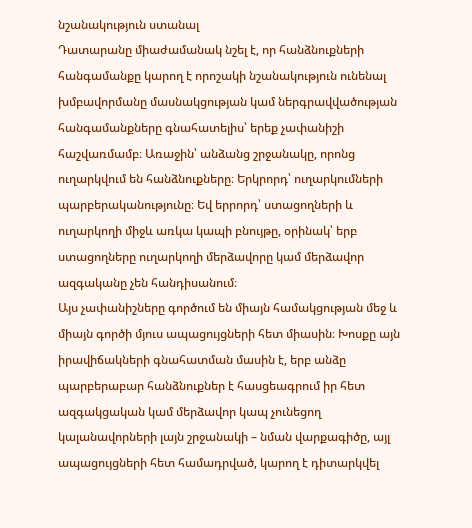նշանակություն ստանալ
Դատարանը միաժամանակ նշել է, որ հանձնուքների հանգամանքը կարող է որոշակի նշանակություն ունենալ խմբավորմանը մասնակցության կամ ներգրավվածության հանգամանքները գնահատելիս՝ երեք չափանիշի հաշվառմամբ։ Առաջին՝ անձանց շրջանակը, որոնց ուղարկվում են հանձնուքները։ Երկրորդ՝ ուղարկումների պարբերականությունը։ Եվ երրորդ՝ ստացողների և ուղարկողի միջև առկա կապի բնույթը, օրինակ՝ երբ ստացողները ուղարկողի մերձավորը կամ մերձավոր ազգականը չեն հանդիսանում։
Այս չափանիշները գործում են միայն համակցության մեջ և միայն գործի մյուս ապացույցների հետ միասին։ Խոսքը այն իրավիճակների գնահատման մասին է, երբ անձը պարբերաբար հանձնուքներ է հասցեագրում իր հետ ազգակցական կամ մերձավոր կապ չունեցող կալանավորների լայն շրջանակի – նման վարքագիծը, այլ ապացույցների հետ համադրված, կարող է դիտարկվել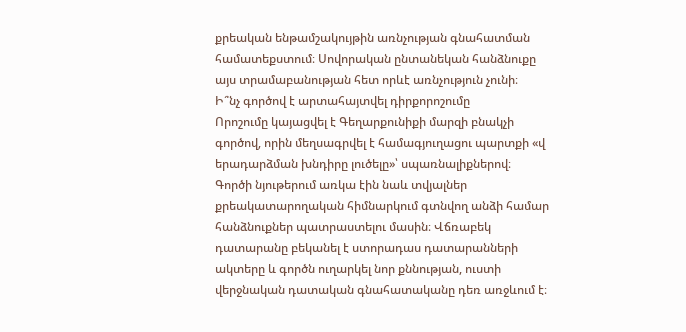քրեական ենթամշակույթին առնչության գնահատման համատեքստում։ Սովորական ընտանեկան հանձնուքը այս տրամաբանության հետ որևէ առնչություն չունի։
Ի՞նչ գործով է արտահայտվել դիրքորոշումը
Որոշումը կայացվել է Գեղարքունիքի մարզի բնակչի գործով, որին մեղսագրվել է համագյուղացու պարտքի «վ
երադարձման խնդիրը լուծելը»՝ սպառնալիքներով։ Գործի նյութերում առկա էին նաև տվյալներ քրեակատարողական հիմնարկում գտնվող անձի համար հանձնուքներ պատրաստելու մասին։ Վճռաբեկ դատարանը բեկանել է ստորադաս դատարանների ակտերը և գործն ուղարկել նոր քննության, ուստի վերջնական դատական գնահատականը դեռ առջևում է։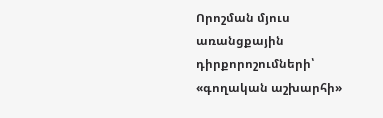Որոշման մյուս առանցքային դիրքորոշումների՝ «գողական աշխարհի»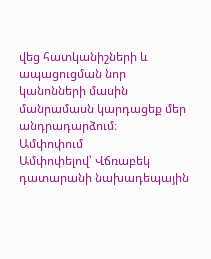վեց հատկանիշների և ապացուցման նոր կանոնների մասին մանրամասն կարդացեք մեր անդրադարձում։
Ամփոփում
Ամփոփելով՝ Վճռաբեկ դատարանի նախադեպային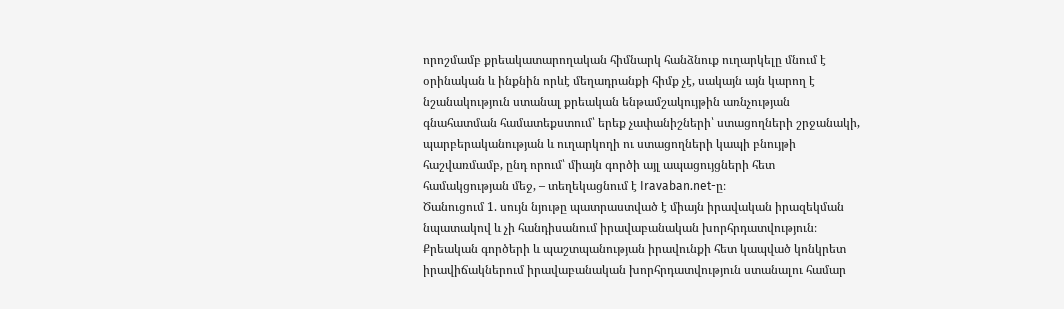որոշմամբ քրեակատարողական հիմնարկ հանձնուք ուղարկելը մնում է օրինական և ինքնին որևէ մեղադրանքի հիմք չէ, սակայն այն կարող է նշանակություն ստանալ քրեական ենթամշակույթին առնչության գնահատման համատեքստում՝ երեք չափանիշների՝ ստացողների շրջանակի, պարբերականության և ուղարկողի ու ստացողների կապի բնույթի հաշվառմամբ, ընդ որում՝ միայն գործի այլ ապացույցների հետ համակցության մեջ, – տեղեկացնում է Iravaban.net-ը։
Ծանուցում 1. սույն նյութը պատրաստված է միայն իրավական իրազեկման նպատակով և չի հանդիսանում իրավաբանական խորհրդատվություն։ Քրեական գործերի և պաշտպանության իրավունքի հետ կապված կոնկրետ իրավիճակներում իրավաբանական խորհրդատվություն ստանալու համար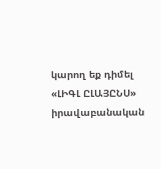կարող եք դիմել «ԼԻԳԼ ԸԼԱՅԸՆՍ» իրավաբանական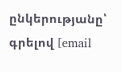ընկերությանը՝ գրելով [email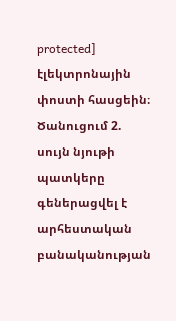protected] էլեկտրոնային փոստի հասցեին։
Ծանուցում 2. սույն նյութի պատկերը գեներացվել է արհեստական բանականության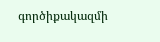գործիքակազմի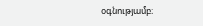օգնությամբ։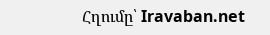Հղումը՝ Iravaban.net